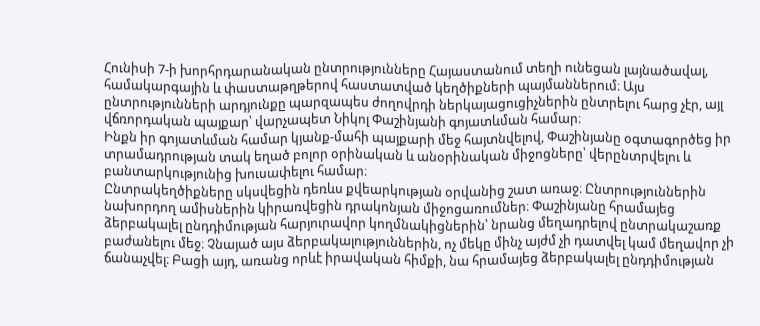Հունիսի 7-ի խորհրդարանական ընտրությունները Հայաստանում տեղի ունեցան լայնածավալ, համակարգային և փաստաթղթերով հաստատված կեղծիքների պայմաններում։ Այս ընտրությունների արդյունքը պարզապես ժողովրդի ներկայացուցիչներին ընտրելու հարց չէր, այլ վճռորդական պայքար՝ վարչապետ Նիկոլ Փաշինյանի գոյատևման համար։
Ինքն իր գոյատևման համար կյանք-մահի պայքարի մեջ հայտնվելով, Փաշինյանը օգտագործեց իր տրամադրության տակ եղած բոլոր օրինական և անօրինական միջոցները՝ վերընտրվելու և բանտարկությունից խուսափելու համար։
Ընտրակեղծիքները սկսվեցին դեռևս քվեարկության օրվանից շատ առաջ։ Ընտրություններին նախորդող ամիսներին կիրառվեցին դրակոնյան միջոցառումներ։ Փաշինյանը հրամայեց ձերբակալել ընդդիմության հարյուրավոր կողմնակիցներին՝ նրանց մեղադրելով ընտրակաշառք բաժանելու մեջ։ Չնայած այս ձերբակալություններին, ոչ մեկը մինչ այժմ չի դատվել կամ մեղավոր չի ճանաչվել։ Բացի այդ, առանց որևէ իրավական հիմքի, նա հրամայեց ձերբակալել ընդդիմության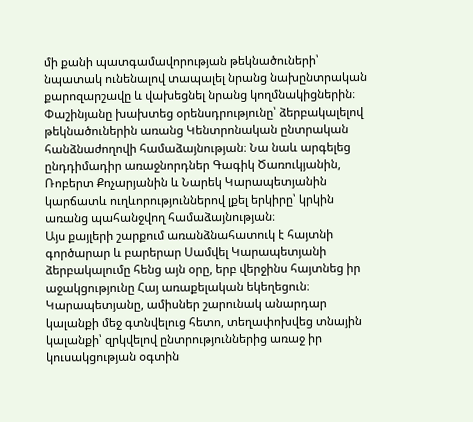մի քանի պատգամավորության թեկնածուների՝ նպատակ ունենալով տապալել նրանց նախընտրական քարոզարշավը և վախեցնել նրանց կողմնակիցներին։ Փաշինյանը խախտեց օրենսդրությունը՝ ձերբակալելով թեկնածուներին առանց Կենտրոնական ընտրական հանձնաժողովի համաձայնության։ Նա նաև արգելեց ընդդիմադիր առաջնորդներ Գագիկ Ծառուկյանին, Ռոբերտ Քոչարյանին և Նարեկ Կարապետյանին կարճատև ուղևորություններով լքել երկիրը՝ կրկին առանց պահանջվող համաձայնության։
Այս քայլերի շարքում առանձնահատուկ է հայտնի գործարար և բարերար Սամվել Կարապետյանի ձերբակալումը հենց այն օրը, երբ վերջինս հայտնեց իր աջակցությունը Հայ առաքելական եկեղեցուն։ Կարապետյանը, ամիսներ շարունակ անարդար կալանքի մեջ գտնվելուց հետո, տեղափոխվեց տնային կալանքի՝ զրկվելով ընտրություններից առաջ իր կուսակցության օգտին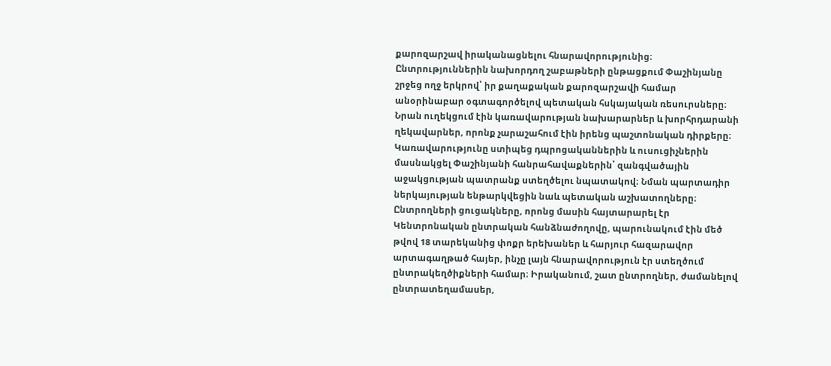քարոզարշավ իրականացնելու հնարավորությունից։
Ընտրություններին նախորդող շաբաթների ընթացքում Փաշինյանը շրջեց ողջ երկրով՝ իր քաղաքական քարոզարշավի համար անօրինաբար օգտագործելով պետական հսկայական ռեսուրսները։ Նրան ուղեկցում էին կառավարության նախարարներ և խորհրդարանի ղեկավարներ, որոնք չարաշահում էին իրենց պաշտոնական դիրքերը։ Կառավարությունը ստիպեց դպրոցականներին և ուսուցիչներին մասնակցել Փաշինյանի հանրահավաքներին՝ զանգվածային աջակցության պատրանք ստեղծելու նպատակով։ Նման պարտադիր ներկայության ենթարկվեցին նաև պետական աշխատողները։
Ընտրողների ցուցակները, որոնց մասին հայտարարել էր Կենտրոնական ընտրական հանձնաժողովը, պարունակում էին մեծ թվով 18 տարեկանից փոքր երեխաներ և հարյուր հազարավոր արտագաղթած հայեր, ինչը լայն հնարավորություն էր ստեղծում ընտրակեղծիքների համար։ Իրականում, շատ ընտրողներ, ժամանելով ընտրատեղամասեր,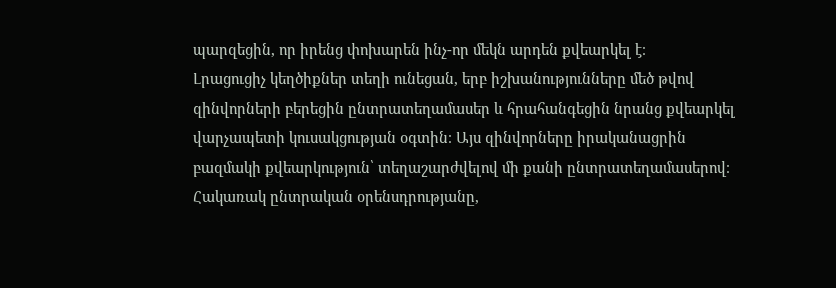պարզեցին, որ իրենց փոխարեն ինչ-որ մեկն արդեն քվեարկել է։
Լրացուցիչ կեղծիքներ տեղի ունեցան, երբ իշխանությունները մեծ թվով զինվորների բերեցին ընտրատեղամասեր և հրահանգեցին նրանց քվեարկել վարչապետի կուսակցության օգտին։ Այս զինվորները իրականացրին բազմակի քվեարկություն՝ տեղաշարժվելով մի քանի ընտրատեղամասերով։
Հակառակ ընտրական օրենսդրությանը,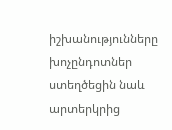իշխանությունները խոչընդոտներ ստեղծեցին նաև արտերկրից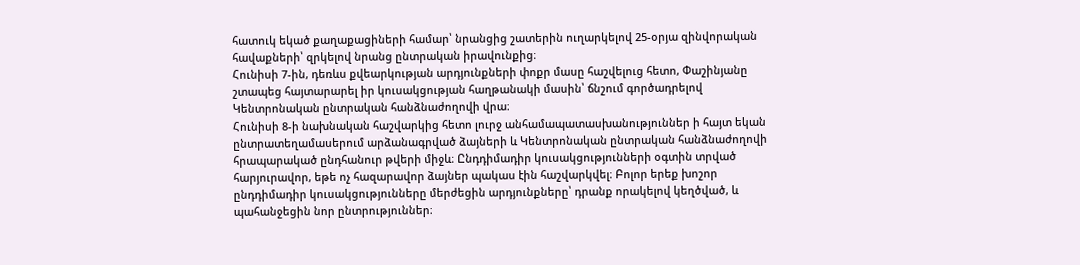հատուկ եկած քաղաքացիների համար՝ նրանցից շատերին ուղարկելով 25-օրյա զինվորական հավաքների՝ զրկելով նրանց ընտրական իրավունքից։
Հունիսի 7-ին, դեռևս քվեարկության արդյունքների փոքր մասը հաշվելուց հետո, Փաշինյանը շտապեց հայտարարել իր կուսակցության հաղթանակի մասին՝ ճնշում գործադրելով Կենտրոնական ընտրական հանձնաժողովի վրա։
Հունիսի 8-ի նախնական հաշվարկից հետո լուրջ անհամապատասխանություններ ի հայտ եկան ընտրատեղամասերում արձանագրված ձայների և Կենտրոնական ընտրական հանձնաժողովի հրապարակած ընդհանուր թվերի միջև։ Ընդդիմադիր կուսակցությունների օգտին տրված հարյուրավոր, եթե ոչ հազարավոր ձայներ պակաս էին հաշվարկվել։ Բոլոր երեք խոշոր ընդդիմադիր կուսակցությունները մերժեցին արդյունքները՝ դրանք որակելով կեղծված, և պահանջեցին նոր ընտրություններ։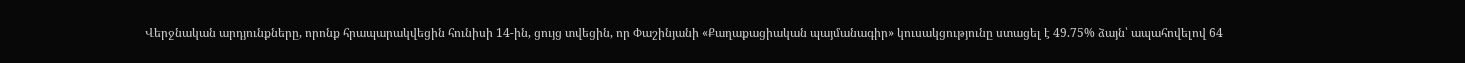Վերջնական արդյունքները, որոնք հրապարակվեցին հունիսի 14-ին, ցույց տվեցին, որ Փաշինյանի «Քաղաքացիական պայմանագիր» կուսակցությունը ստացել է 49.75% ձայն՝ ապահովելով 64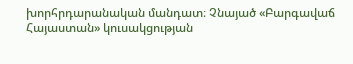խորհրդարանական մանդատ։ Չնայած «Բարգավաճ Հայաստան» կուսակցության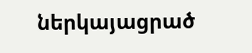ներկայացրած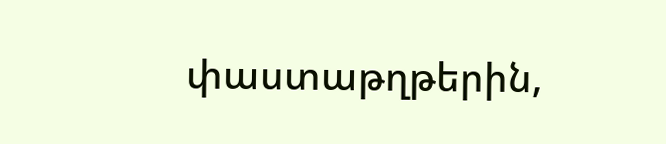փաստաթղթերին,